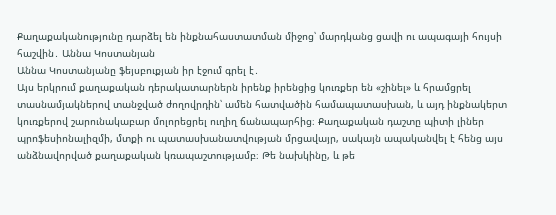Քաղաքականությունը դարձել են ինքնահաստատման միջոց՝ մարդկանց ցավի ու ապագայի հույսի հաշվին․ Աննա Կոստանյան
Աննա Կոստանյանը ֆեյսբուքյան իր էջում գրել է․
Այս երկրում քաղաքական դերակատարներն իրենք իրենցից կուռքեր են «շինել» և հրամցրել տասնամյակներով տանջված ժողովրդին՝ ամեն հատվածին համապատասխան, և այդ ինքնակերտ կուռքերով շարունակաբար մոլորեցրել ուղիղ ճանապարհից։ Քաղաքական դաշտը պիտի լիներ պրոֆեսիոնալիզմի, մտքի ու պատասխանատվության մրցավայր, սակայն ապականվել է հենց այս անձնավորված քաղաքական կռապաշտությամբ։ Թե նախկինը, և թե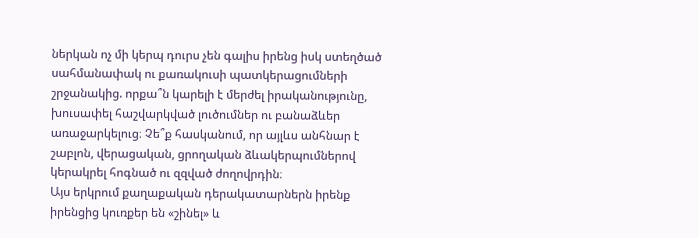ներկան ոչ մի կերպ դուրս չեն գալիս իրենց իսկ ստեղծած սահմանափակ ու քառակուսի պատկերացումների շրջանակից. որքա՞ն կարելի է մերժել իրականությունը, խուսափել հաշվարկված լուծումներ ու բանաձևեր առաջարկելուց։ Չե՞ք հասկանում, որ այլևս անհնար է շաբլոն, վերացական, ցրողական ձևակերպումներով կերակրել հոգնած ու զզված ժողովրդին։
Այս երկրում քաղաքական դերակատարներն իրենք իրենցից կուռքեր են «շինել» և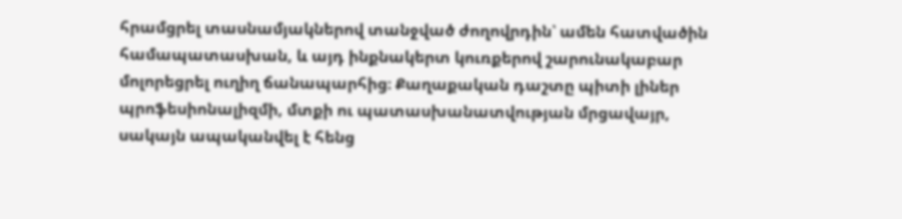հրամցրել տասնամյակներով տանջված ժողովրդին՝ ամեն հատվածին համապատասխան, և այդ ինքնակերտ կուռքերով շարունակաբար մոլորեցրել ուղիղ ճանապարհից։ Քաղաքական դաշտը պիտի լիներ պրոֆեսիոնալիզմի, մտքի ու պատասխանատվության մրցավայր, սակայն ապականվել է հենց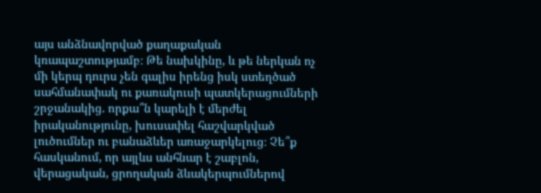այս անձնավորված քաղաքական կռապաշտությամբ։ Թե նախկինը, և թե ներկան ոչ մի կերպ դուրս չեն գալիս իրենց իսկ ստեղծած սահմանափակ ու քառակուսի պատկերացումների շրջանակից. որքա՞ն կարելի է մերժել իրականությունը, խուսափել հաշվարկված լուծումներ ու բանաձևեր առաջարկելուց։ Չե՞ք հասկանում, որ այլևս անհնար է շաբլոն, վերացական, ցրողական ձևակերպումներով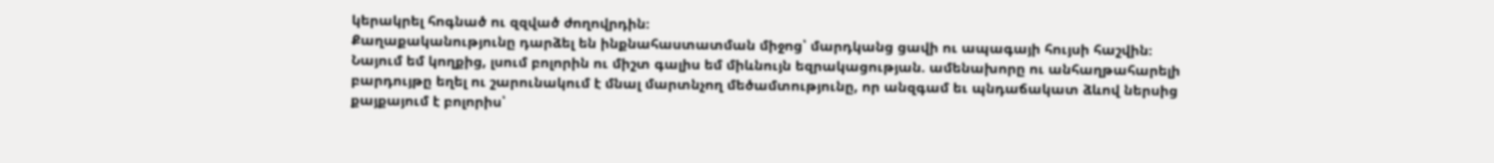կերակրել հոգնած ու զզված ժողովրդին։
Քաղաքականությունը դարձել են ինքնահաստատման միջոց՝ մարդկանց ցավի ու ապագայի հույսի հաշվին։
Նայում եմ կողքից, լսում բոլորին ու միշտ գալիս եմ միևնույն եզրակացության. ամենախորը ու անհաղթահարելի բարդույթը եղել ու շարունակում է մնալ մարտնչող մեծամտությունը, որ անզգամ եւ պնդաճակատ ձևով ներսից քայքայում է բոլորիս՝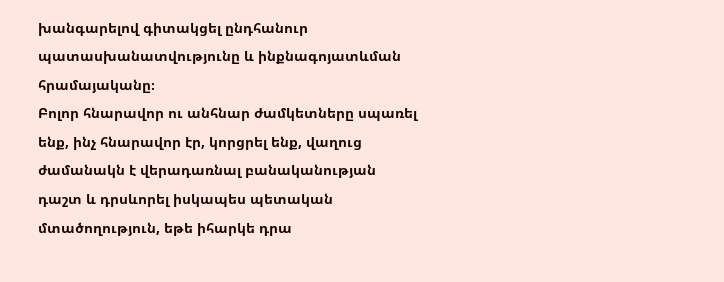խանգարելով գիտակցել ընդհանուր պատասխանատվությունը և ինքնագոյատևման հրամայականը։
Բոլոր հնարավոր ու անհնար ժամկետները սպառել ենք, ինչ հնարավոր էր, կորցրել ենք, վաղուց ժամանակն է վերադառնալ բանականության դաշտ և դրսևորել իսկապես պետական մտածողություն, եթե իհարկե դրա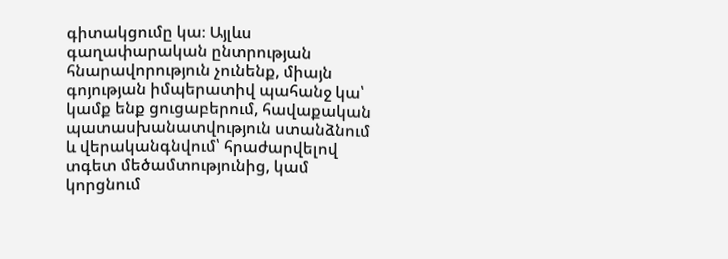գիտակցումը կա։ Այլևս գաղափարական ընտրության հնարավորություն չունենք, միայն գոյության իմպերատիվ պահանջ կա՝ կամք ենք ցուցաբերում, հավաքական պատասխանատվություն ստանձնում և վերականգնվում՝ հրաժարվելով տգետ մեծամտությունից, կամ կորցնում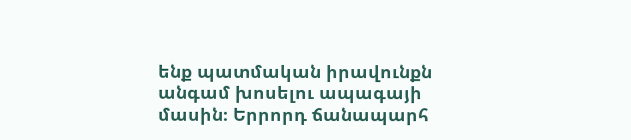ենք պատմական իրավունքն անգամ խոսելու ապագայի մասին։ Երրորդ ճանապարհ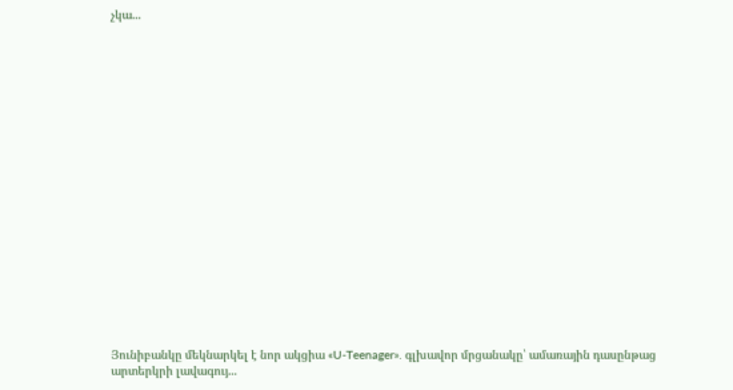չկա...




















Յունիբանկը մեկնարկել է նոր ակցիա «U-Teenager». գլխավոր մրցանակը՝ ամառային դասընթաց արտերկրի լավագույ...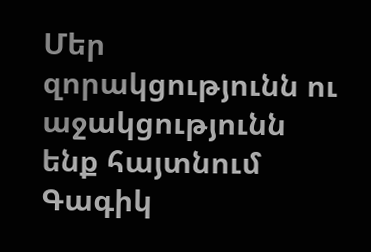Մեր զորակցությունն ու աջակցությունն ենք հայտնում Գագիկ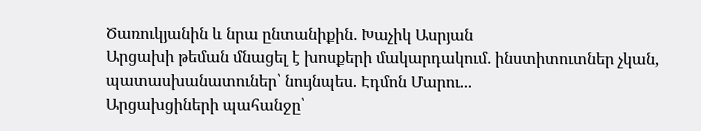Ծառուկյանին և նրա ընտանիքին․ Խաչիկ Ասրյան
Արցախի թեման մնացել է խոսքերի մակարդակում․ ինստիտուտներ չկան, պատասխանատուներ՝ նույնպես. Էդմոն Մարու...
Արցախցիների պահանջը՝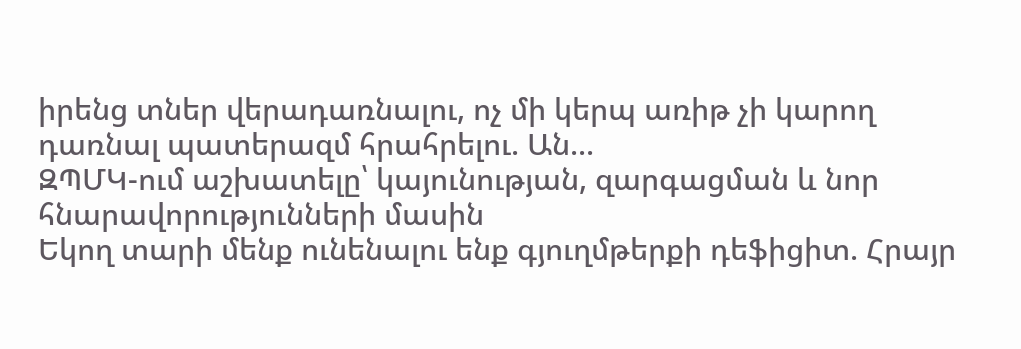իրենց տներ վերադառնալու, ոչ մի կերպ առիթ չի կարող դառնալ պատերազմ հրահրելու. Ան...
ԶՊՄԿ-ում աշխատելը՝ կայունության, զարգացման և նոր հնարավորությունների մասին
Եկող տարի մենք ունենալու ենք գյուղմթերքի դեֆիցիտ. Հրայր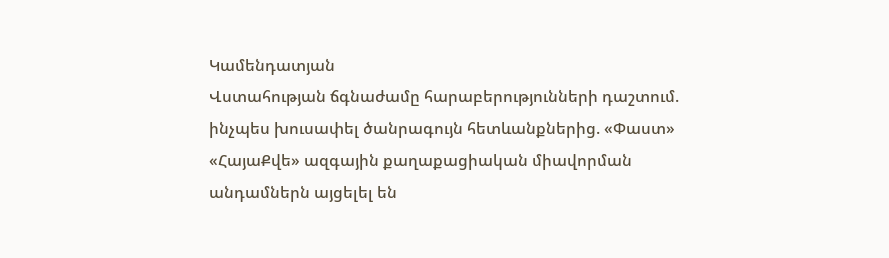Կամենդատյան
Վստահության ճգնաժամը հարաբերությունների դաշտում. ինչպես խուսափել ծանրագույն հետևանքներից. «Փաստ»
«ՀայաՔվե» ազգային քաղաքացիական միավորման անդամներն այցելել են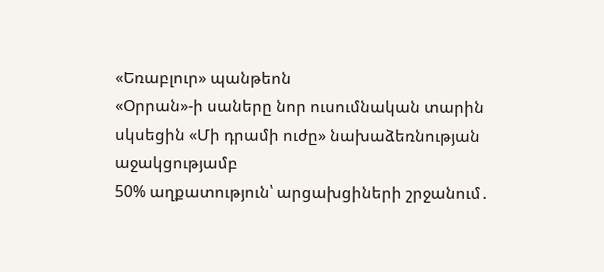«Եռաբլուր» պանթեոն
«Օրրան»-ի սաները նոր ուսումնական տարին սկսեցին «Մի դրամի ուժը» նախաձեռնության աջակցությամբ
50% աղքատություն՝ արցախցիների շրջանում․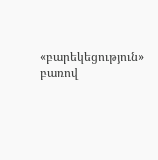«բարեկեցություն» բառով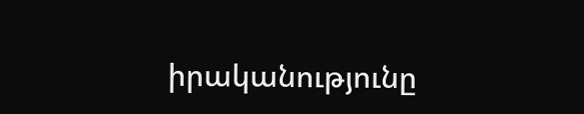իրականությունը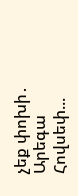չեք փոխի․ Արեգա Հովսեփ...